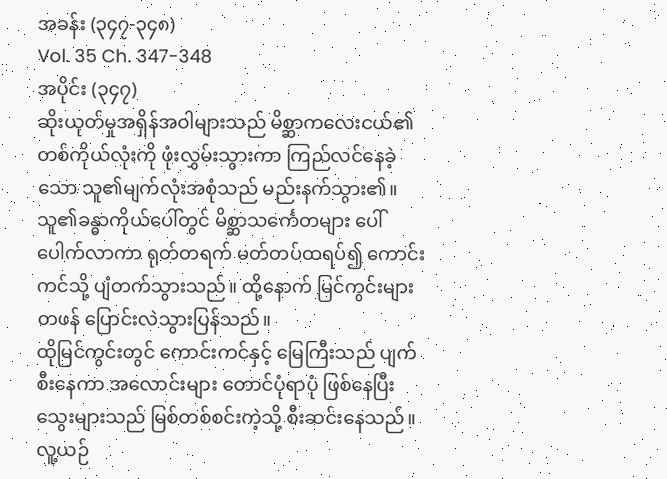အခန်း (၃၄၇-၃၄၈)
Vol. 35 Ch. 347-348
အပိုင်း (၃၄၇)
ဆိုးယုတ်မှုအရှိန်အဝါများသည် မိစ္ဆာကလေးငယ်၏ တစ်ကိုယ်လုံးကို ဖုံးလွှမ်းသွားကာ ကြည်လင်နေခဲ့သော သူ၏မျက်လုံးအစုံသည် မည်းနက်သွား၏။ သူ၏ခန္ဓာကိုယ်ပေါ်တွင် မိစ္ဆာသင်္ကေတများ ပေါ်ပေါက်လာကာ ရုတ်တရက် မတ်တပ်ထရပ်၍ ကောင်းကင်သို့ ပျံတက်သွားသည်။ ထို့နောက် မြင်ကွင်းများ တဖန် ပြောင်းလဲသွားပြန်သည်။
ထိုမြင်ကွင်းတွင် ကောင်းကင်နှင့် မြေကြီးသည် ပျက်စီးနေကာ အလောင်းများ တောင်ပုံရာပုံ ဖြစ်နေပြီး သွေးများသည် မြစ်တစ်စင်းကဲ့သို့ စီးဆင်းနေသည်။ လူ့ယဉ်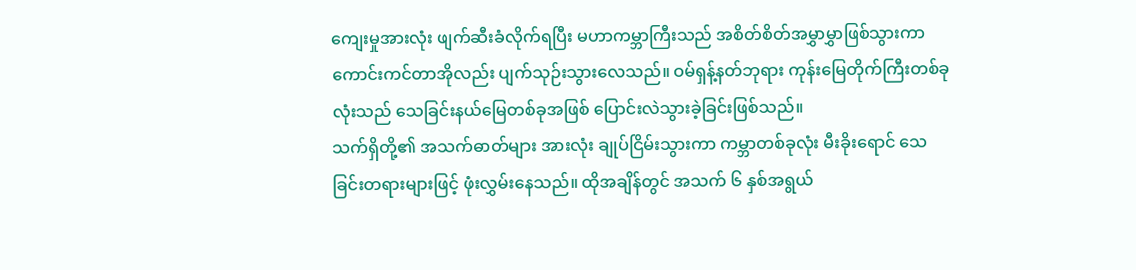ကျေးမှုအားလုံး ဖျက်ဆီးခံလိုက်ရပြီး မဟာကမ္ဘာကြီးသည် အစိတ်စိတ်အမွှာမွှာဖြစ်သွားကာ ကောင်းကင်တာအိုလည်း ပျက်သုဉ်းသွားလေသည်။ ဝမ်ရှန့်နတ်ဘုရား ကုန်းမြေတိုက်ကြီးတစ်ခုလုံးသည် သေခြင်းနယ်မြေတစ်ခုအဖြစ် ပြောင်းလဲသွားခဲ့ခြင်းဖြစ်သည်။
သက်ရှိတို့၏ အသက်ဓာတ်များ အားလုံး ချုပ်ငြိမ်းသွားကာ ကမ္ဘာတစ်ခုလုံး မီးခိုးရောင် သေခြင်းတရားများဖြင့် ဖုံးလွှမ်းနေသည်။ ထိုအချိန်တွင် အသက် ၆ နှစ်အရွယ်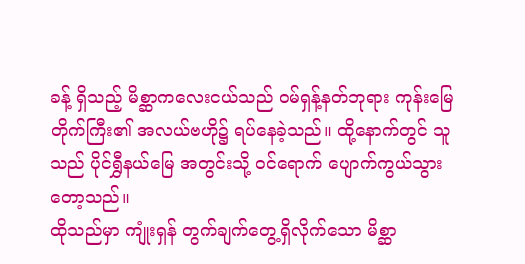ခန့် ရှိသည့် မိစ္ဆာကလေးငယ်သည် ဝမ်ရှန့်နတ်ဘုရား ကုန်းမြေတိုက်ကြီး၏ အလယ်ဗဟို၌ ရပ်နေခဲ့သည်။ ထို့နောက်တွင် သူသည် ပိုင်ရွှီနယ်မြေ အတွင်းသို့ ဝင်ရောက် ပျောက်ကွယ်သွားတော့သည်။
ထိုသည်မှာ ကျုံးရှန် တွက်ချက်တွေ့ရှိလိုက်သော မိစ္ဆာ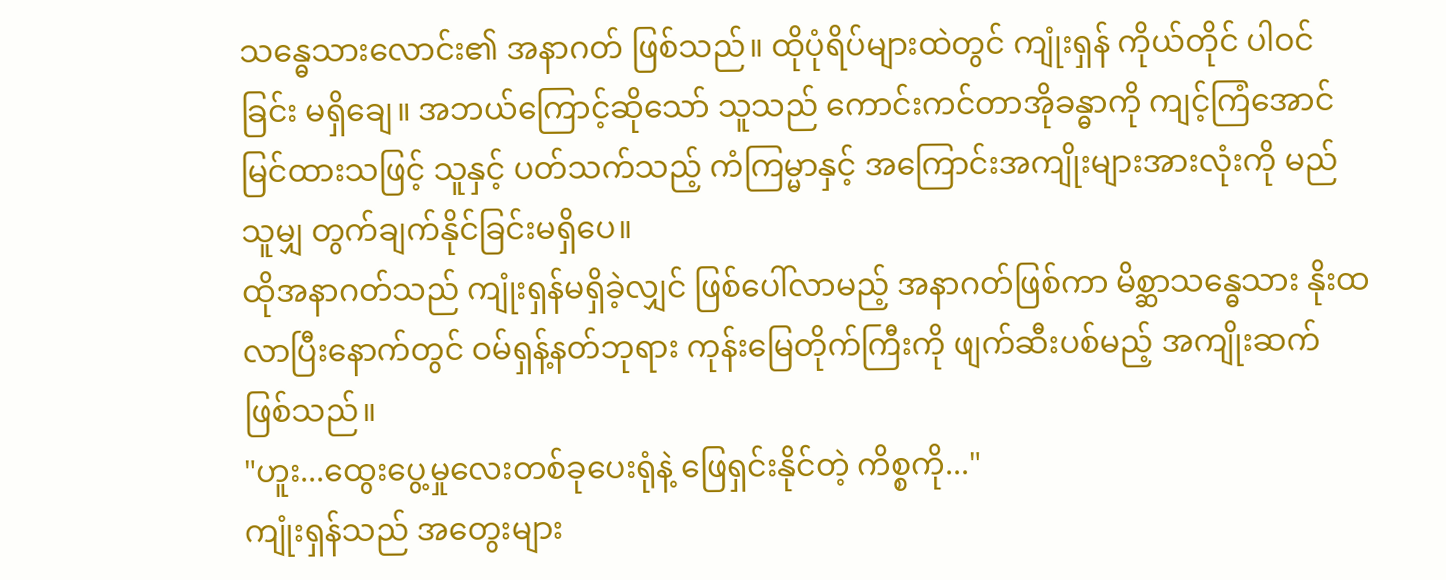သန္ဓေသားလောင်း၏ အနာဂတ် ဖြစ်သည်။ ထိုပုံရိပ်များထဲတွင် ကျုံးရှန် ကိုယ်တိုင် ပါဝင်ခြင်း မရှိချေ။ အဘယ်ကြောင့်ဆိုသော် သူသည် ကောင်းကင်တာအိုခန္ဓာကို ကျင့်ကြံအောင်မြင်ထားသဖြင့် သူနှင့် ပတ်သက်သည့် ကံကြမ္မာနှင့် အကြောင်းအကျိုးများအားလုံးကို မည်သူမျှ တွက်ချက်နိုင်ခြင်းမရှိပေ။
ထိုအနာဂတ်သည် ကျုံးရှန်မရှိခဲ့လျှင် ဖြစ်ပေါ်လာမည့် အနာဂတ်ဖြစ်ကာ မိစ္ဆာသန္ဓေသား နိုးထလာပြီးနောက်တွင် ဝမ်ရှန့်နတ်ဘုရား ကုန်းမြေတိုက်ကြီးကို ဖျက်ဆီးပစ်မည့် အကျိုးဆက် ဖြစ်သည်။
"ဟူး...ထွေးပွေ့မှုလေးတစ်ခုပေးရုံနဲ့ ဖြေရှင်းနိုင်တဲ့ ကိစ္စကို..."
ကျုံးရှန်သည် အတွေးများ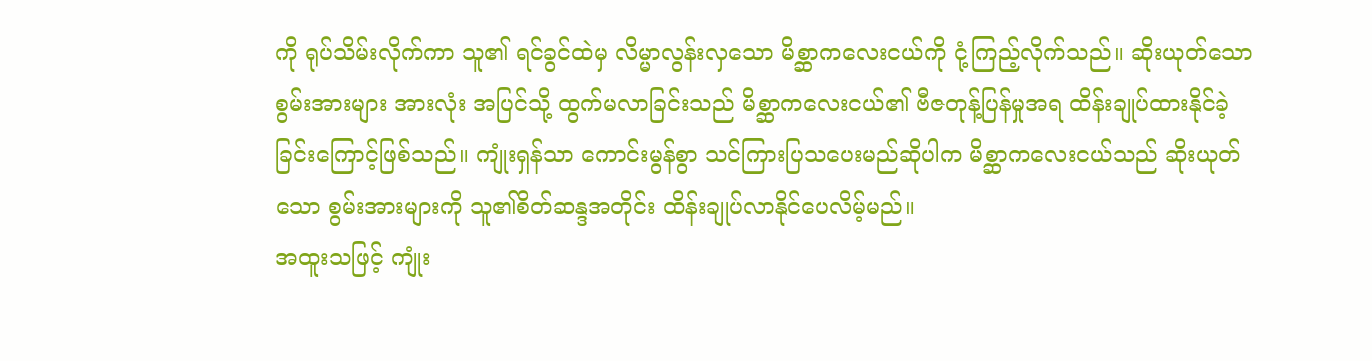ကို ရုပ်သိမ်းလိုက်ကာ သူ၏ ရင်ခွင်ထဲမှ လိမ္မာလွန်းလှသော မိစ္ဆာကလေးငယ်ကို ငုံ့ကြည့်လိုက်သည်။ ဆိုးယုတ်သော စွမ်းအားများ အားလုံး အပြင်သို့ ထွက်မလာခြင်းသည် မိစ္ဆာကလေးငယ်၏ ဗီဇတုန့်ပြန်မှုအရ ထိန်းချုပ်ထားနိုင်ခဲ့ခြင်းကြောင့်ဖြစ်သည်။ ကျုံးရှန်သာ ကောင်းမွန်စွာ သင်ကြားပြသပေးမည်ဆိုပါက မိစ္ဆာကလေးငယ်သည် ဆိုးယုတ်သော စွမ်းအားများကို သူ၏စိတ်ဆန္ဒအတိုင်း ထိန်းချုပ်လာနိုင်ပေလိမ့်မည်။
အထူးသဖြင့် ကျုံး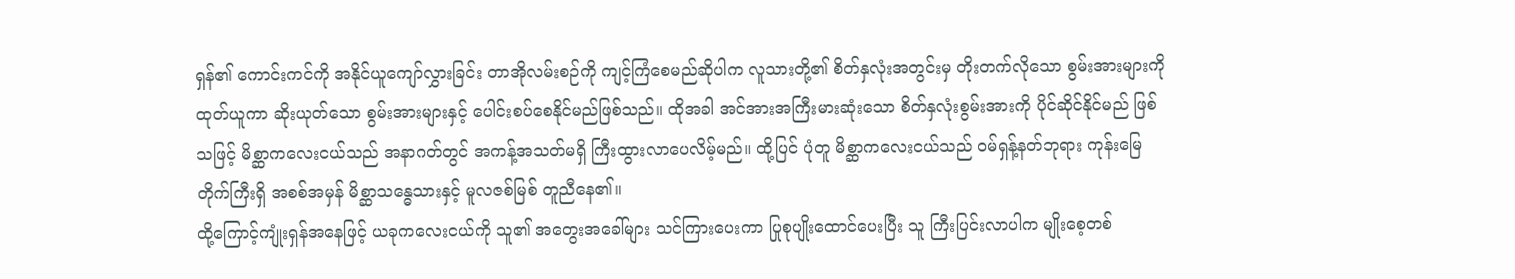ရှန်၏ ကောင်းကင်ကို အနိုင်ယူကျော်လွှားခြင်း တာအိုလမ်းစဉ်ကို ကျင့်ကြံစေမည်ဆိုပါက လူသားတို့၏ စိတ်နှလုံးအတွင်းမှ တိုးတက်လိုသော စွမ်းအားများကို ထုတ်ယူကာ ဆိုးယုတ်သော စွမ်းအားများနှင့် ပေါင်းစပ်စေနိုင်မည်ဖြစ်သည်။ ထိုအခါ အင်အားအကြီးမားဆုံးသော စိတ်နှလုံးစွမ်းအားကို ပိုင်ဆိုင်နိုင်မည် ဖြစ်သဖြင့် မိစ္ဆာကလေးငယ်သည် အနာဂတ်တွင် အကန့်အသတ်မရှိ ကြီးထွားလာပေလိမ့်မည်။ ထို့ပြင် ပုံတူ မိစ္ဆာကလေးငယ်သည် ဝမ်ရှန့်နတ်ဘုရား ကုန်းမြေတိုက်ကြီးရှိ အစစ်အမှန် မိစ္ဆာသန္ဓေသားနှင့် မူလဇစ်မြစ် တူညီနေ၏။
ထို့ကြောင့်ကျုံးရှန်အနေဖြင့် ယခုကလေးငယ်ကို သူ၏ အတွေးအခေါ်များ သင်ကြားပေးကာ ပြုစုပျိုးထောင်ပေးပြီး သူ ကြီးပြင်းလာပါက မျိုးစေ့တစ်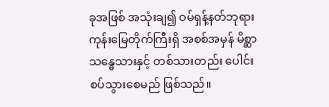ခုအဖြစ် အသုံးချ၍ ဝမ်ရှန့်နတ်ဘုရား ကုန်းမြေတိုက်ကြီးရှိ အစစ်အမှန် မိစ္ဆာသန္ဓေသားနှင့် တစ်သားတည်း ပေါင်းစပ်သွားစေမည် ဖြစ်သည်။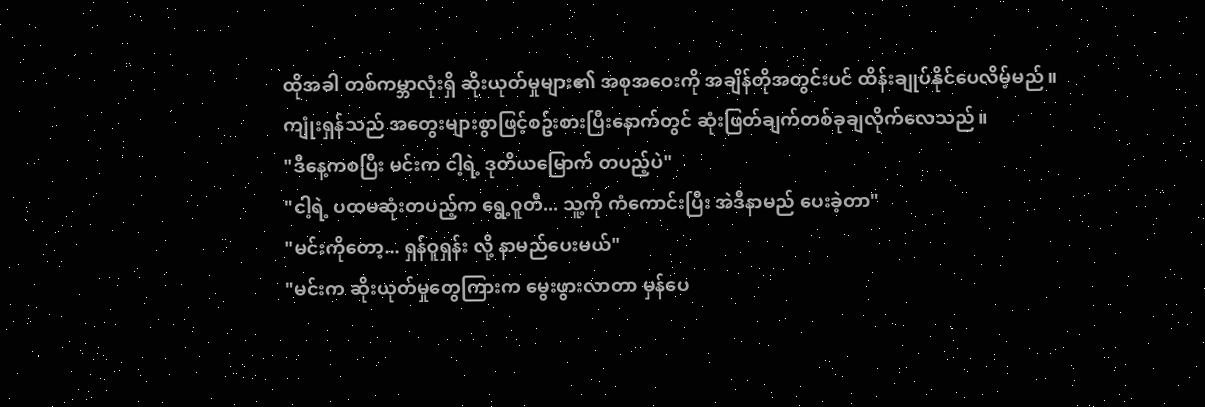ထိုအခါ တစ်ကမ္ဘာလုံးရှိ ဆိုးယုတ်မှုများ၏ အစုအဝေးကို အချိန်တိုအတွင်းပင် ထိန်းချုပ်နိုင်ပေလိမ့်မည်။
ကျုံးရှန်သည် အတွေးများစွာဖြင့်စဥ်းစားပြီးနောက်တွင် ဆုံးဖြတ်ချက်တစ်ခုချလိုက်လေသည်။
"ဒီနေ့ကစပြီး မင်းက ငါ့ရဲ့ ဒုတိယမြောက် တပည့်ပဲ"
"ငါ့ရဲ့ ပထမဆုံးတပည့်က ရွေ့ဝူတီ... သူ့ကို ကံကောင်းပြီး အဲဒီနာမည် ပေးခဲ့တာ"
"မင်းကိုတော့... ရှန်ဝူရှန်း လို့ နာမည်ပေးမယ်"
"မင်းက ဆိုးယုတ်မှုတွေကြားက မွေးဖွားလာတာ မှန်ပေ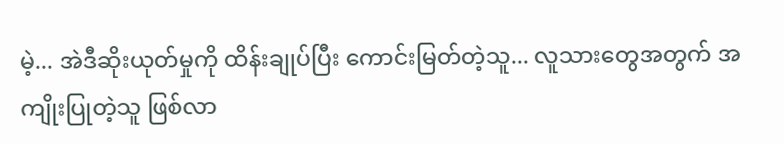မဲ့... အဲဒီဆိုးယုတ်မှုကို ထိန်းချုပ်ပြီး ကောင်းမြတ်တဲ့သူ... လူသားတွေအတွက် အကျိုးပြုတဲ့သူ ဖြစ်လာ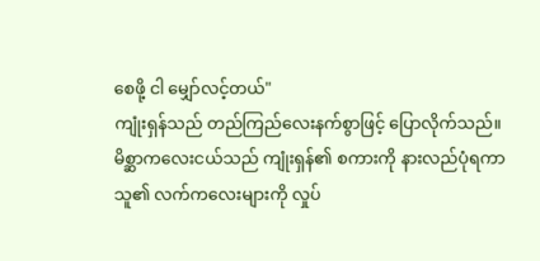စေဖို့ ငါ မျှော်လင့်တယ်"
ကျုံးရှန်သည် တည်ကြည်လေးနက်စွာဖြင့် ပြောလိုက်သည်။
မိစ္ဆာကလေးငယ်သည် ကျုံးရှန်၏ စကားကို နားလည်ပုံရကာ သူ၏ လက်ကလေးများကို လှုပ်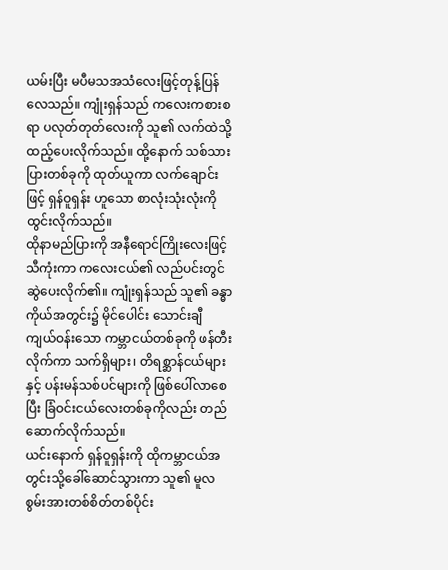ယမ်းပြီး မပီမသအသံလေးဖြင့်တုန့်ပြန် လေသည်။ ကျုံးရှန်သည် ကလေးကစားစရာ ပလုတ်တုတ်လေးကို သူ၏ လက်ထဲသို့ ထည့်ပေးလိုက်သည်။ ထို့နောက် သစ်သားပြားတစ်ခုကို ထုတ်ယူကာ လက်ချောင်းဖြင့် ရှန်ဝူရှန်း ဟူသော စာလုံးသုံးလုံးကို ထွင်းလိုက်သည်။
ထိုနာမည်ပြားကို အနီရောင်ကြိုးလေးဖြင့် သီကုံးကာ ကလေးငယ်၏ လည်ပင်းတွင် ဆွဲပေးလိုက်၏။ ကျုံးရှန်သည် သူ၏ ခန္ဓာကိုယ်အတွင်း၌ မိုင်ပေါင်း သောင်းချီ ကျယ်ဝန်းသော ကမ္ဘာငယ်တစ်ခုကို ဖန်တီးလိုက်ကာ သက်ရှိများ၊ တိရစ္ဆာန်ငယ်များနှင့် ပန်းမန်သစ်ပင်များကို ဖြစ်ပေါ်လာစေပြီး ခြံဝင်းငယ်လေးတစ်ခုကိုလည်း တည်ဆောက်လိုက်သည်။
ယင်းနောက် ရှန်ဝူရှန်းကို ထိုကမ္ဘာငယ်အတွင်းသို့ခေါ်ဆောင်သွားကာ သူ၏ မူလစွမ်းအားတစ်စိတ်တစ်ပိုင်း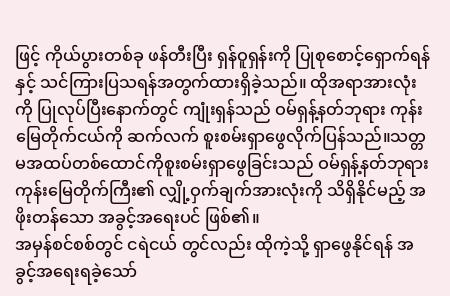ဖြင့် ကိုယ်ပွားတစ်ခု ဖန်တီးပြီး ရှန်ဝူရှန်းကို ပြုစုစောင့်ရှောက်ရန်နှင့် သင်ကြားပြသရန်အတွက်ထားရှိခဲ့သည်။ ထိုအရာအားလုံးကို ပြုလုပ်ပြီးနောက်တွင် ကျုံးရှန်သည် ဝမ်ရှန့်နတ်ဘုရား ကုန်းမြေတိုက်ငယ်ကို ဆက်လက် စူးစမ်းရှာဖွေလိုက်ပြန်သည်။သတ္တမအထပ်တစ်ထောင်ကိုစူးစမ်းရှာဖွေခြင်းသည် ဝမ်ရှန့်နတ်ဘုရား ကုန်းမြေတိုက်ကြီး၏ လျှို့ဝှက်ချက်အားလုံးကို သိရှိနိုင်မည့် အဖိုးတန်သော အခွင့်အရေးပင် ဖြစ်၏။
အမှန်စင်စစ်တွင် ငရဲငယ် တွင်လည်း ထိုကဲ့သို့ ရှာဖွေနိုင်ရန် အခွင့်အရေးရခဲ့သော်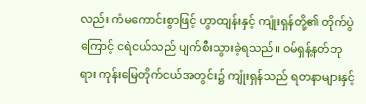လည်း ကံမကောင်းစွာဖြင့် ဟွာထျန်းနှင့် ကျုံးရှန်တို့၏ တိုက်ပွဲကြောင့် ငရဲငယ်သည် ပျက်စီးသွားခဲ့ရသည်။ ဝမ်ရှန့်နတ်ဘုရား ကုန်းမြေတိုက်ငယ်အတွင်း၌ ကျုံးရှန်သည် ရတနာများနှင့်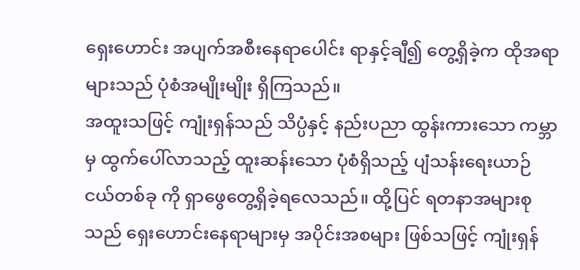ရှေးဟောင်း အပျက်အစီးနေရာပေါင်း ရာနှင့်ချီ၍ တွေ့ရှိခဲ့က ထိုအရာများသည် ပုံစံအမျိုးမျိုး ရှိကြသည်။
အထူးသဖြင့် ကျုံးရှန်သည် သိပ္ပံနှင့် နည်းပညာ ထွန်းကားသော ကမ္ဘာမှ ထွက်ပေါ်လာသည့် ထူးဆန်းသော ပုံစံရှိသည့် ပျံသန်းရေးယာဉ်ငယ်တစ်ခု ကို ရှာဖွေတွေ့ရှိခဲ့ရလေသည်။ ထို့ပြင် ရတနာအများစုသည် ရှေးဟောင်းနေရာများမှ အပိုင်းအစများ ဖြစ်သဖြင့် ကျုံးရှန်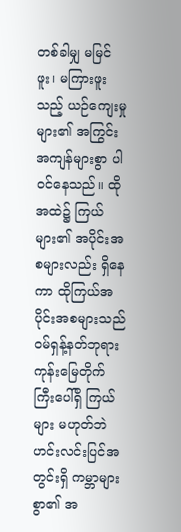တစ်ခါမျှ မမြင်ဖူး၊ မကြားဖူးသည့် ယဉ်ကျေးမှုများ၏ အကြွင်းအကျန်များစွာ ပါဝင်နေသည်။ ထိုအထဲ၌ ကြယ်များ၏ အပိုင်းအစများလည်း ရှိနေကာ ထိုကြယ်အပိုင်းအစများသည် ဝမ်ရှန့်နတ်ဘုရား ကုန်းမြေတိုက်ကြီးပေါ်ရှိ ကြယ်များ မဟုတ်ဘဲ ဟင်းလင်းပြင်အတွင်းရှိ ကမ္ဘာများစွာ၏ အ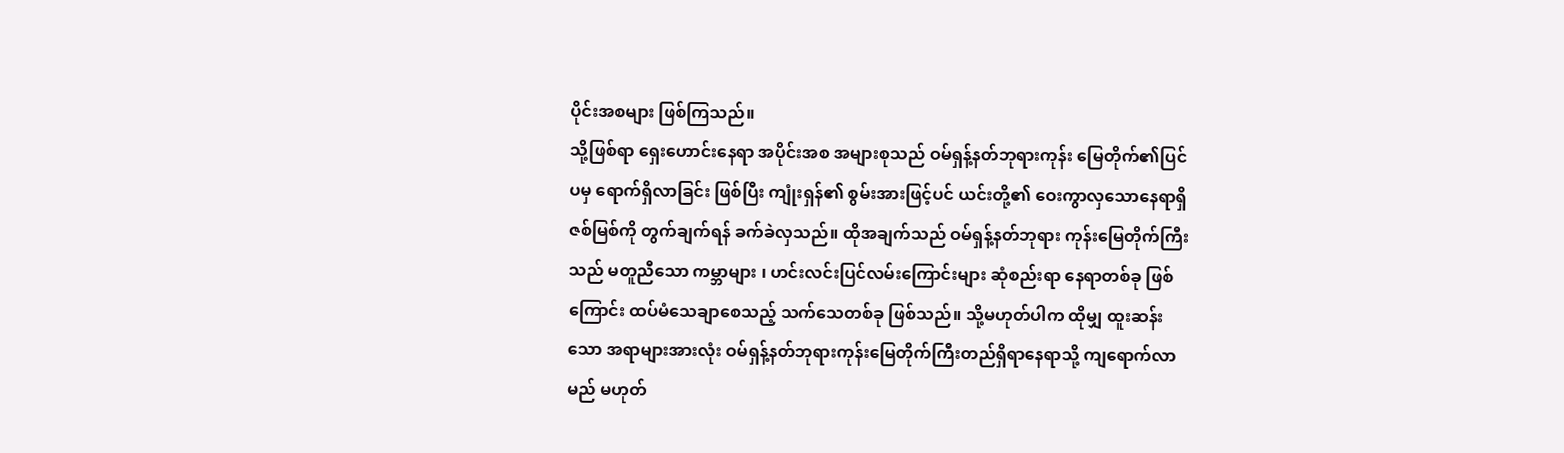ပိုင်းအစများ ဖြစ်ကြသည်။
သို့ဖြစ်ရာ ရှေးဟောင်းနေရာ အပိုင်းအစ အများစုသည် ဝမ်ရှန့်နတ်ဘုရားကုန်း မြေတိုက်၏ပြင်ပမှ ရောက်ရှိလာခြင်း ဖြစ်ပြီး ကျုံးရှန်၏ စွမ်းအားဖြင့်ပင် ယင်းတို့၏ ဝေးကွာလှသောနေရာရှိဇစ်မြစ်ကို တွက်ချက်ရန် ခက်ခဲလှသည်။ ထိုအချက်သည် ဝမ်ရှန့်နတ်ဘုရား ကုန်းမြေတိုက်ကြီးသည် မတူညီသော ကမ္ဘာများ ၊ ဟင်းလင်းပြင်လမ်းကြောင်းများ ဆုံစည်းရာ နေရာတစ်ခု ဖြစ်ကြောင်း ထပ်မံသေချာစေသည့် သက်သေတစ်ခု ဖြစ်သည်။ သို့မဟုတ်ပါက ထိုမျှ ထူးဆန်းသော အရာများအားလုံး ဝမ်ရှန့်နတ်ဘုရားကုန်းမြေတိုက်ကြီးတည်ရှိရာနေရာသို့ ကျရောက်လာမည် မဟုတ်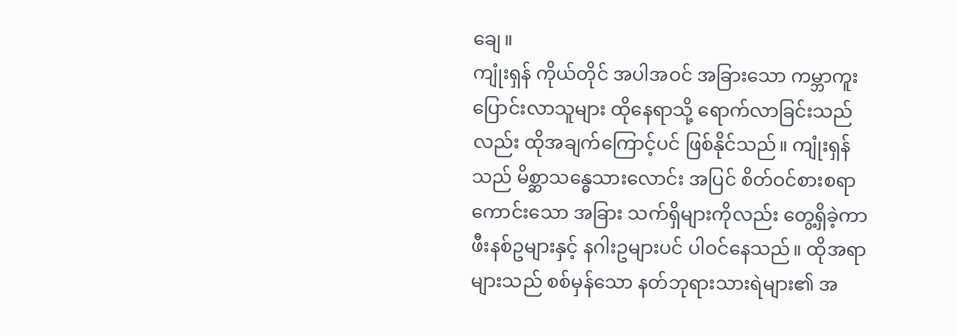ချေ။
ကျုံးရှန် ကိုယ်တိုင် အပါအဝင် အခြားသော ကမ္ဘာကူးပြောင်းလာသူများ ထိုနေရာသို့ ရောက်လာခြင်းသည်လည်း ထိုအချက်ကြောင့်ပင် ဖြစ်နိုင်သည်။ ကျုံးရှန်သည် မိစ္ဆာသန္ဓေသားလောင်း အပြင် စိတ်ဝင်စားစရာကောင်းသော အခြား သက်ရှိများကိုလည်း တွေ့ရှိခဲ့ကာ ဖီးနစ်ဥများနှင့် နဂါးဥများပင် ပါဝင်နေသည်။ ထိုအရာများသည် စစ်မှန်သော နတ်ဘုရားသားရဲများ၏ အ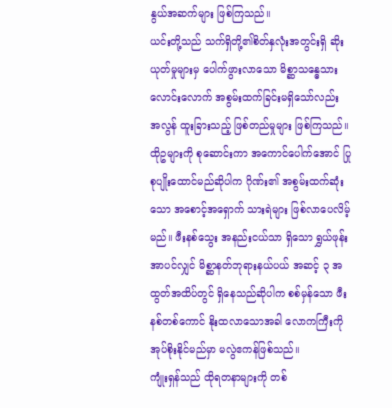နွယ်အဆက်များ ဖြစ်ကြသည်။
ယင်းတို့သည် သက်ရှိတို့၏စိတ်နှလုံးအတွင်းရှိ ဆိုးယုတ်မှုများမှ ပေါက်ဖွားလာသော မိစ္ဆာသန္ဓေသားလောင်းလောက် အစွမ်းထက်ခြင်းမရှိသော်လည်း အလွန် ထူးခြားသည့် ဖြစ်တည်မှုများ ဖြစ်ကြသည်။ ထိုဥများကို စုဆောင်းကာ အကောင်ပေါက်အောင် ပြုစုပျိုးထောင်မည်ဆိုပါက ဂိုဏ်း၏ အစွမ်းထက်ဆုံးသော အစောင့်အရှောက် သားရဲများ ဖြစ်လာပေလိမ့်မည်။ ဖီးနစ်သွေး အနည်းငယ်သာ ရှိသော ရွှယ်ဖုန်းအာပင်လျှင် မိစ္ဆာနတ်ဘုရားနယ်ပယ် အဆင့် ၃ အထွတ်အထိပ်တွင် ရှိနေသည်ဆိုပါက စစ်မှန်သော ဖီးနစ်တစ်ကောင် နိုးထလာသောအခါ လောကကြီးကို အုပ်စိုးနိုင်မည်မှာ မလွဲဧကန်ဖြစ်သည်။
ကျုံးရှန်သည် ထိုရတနာများကို တစ်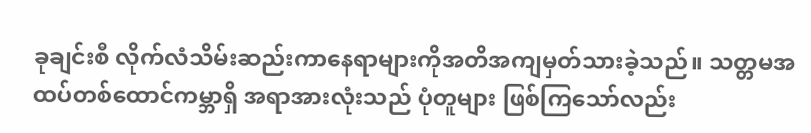ခုချင်းစီ လိုက်လံသိမ်းဆည်းကာနေရာများကိုအတိအကျမှတ်သားခဲ့သည်။ သတ္တမအထပ်တစ်ထောင်ကမ္ဘာရှိ အရာအားလုံးသည် ပုံတူများ ဖြစ်ကြသော်လည်း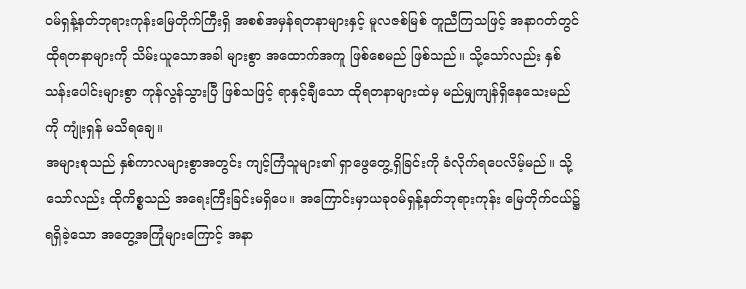ဝမ်ရှန့်နတ်ဘုရားကုန်းမြေတိုက်ကြီးရှိ အစစ်အမှန်ရတနာများနှင့် မူလဇစ်မြစ် တူညီကြသဖြင့် အနာဂတ်တွင် ထိုရတနာများကို သိမ်းယူသောအခါ များစွာ အထောက်အကူ ဖြစ်စေမည် ဖြစ်သည်။ သို့သော်လည်း နှစ်သန်းပေါင်းများစွာ ကုန်လွန်သွားပြီ ဖြစ်သဖြင့် ရာနှင့်ချီသော ထိုရတနာများထဲမှ မည်မျှကျန်ရှိနေသေးမည်ကို ကျုံးရှန် မသိရချေ။
အများစုသည် နှစ်ကာလများစွာအတွင်း ကျင့်ကြံသူများ၏ ရှာဖွေတွေ့ရှိခြင်းကို ခံလိုက်ရပေလိမ့်မည်။ သို့သော်လည်း ထိုကိစ္စသည် အရေးကြီးခြင်းမရှိပေ။ အကြောင်းမှာယခုဝမ်ရှန့်နတ်ဘုရားကုန်း မြေတိုက်ငယ်၌ ရရှိခဲ့သော အတွေ့အကြုံများကြောင့် အနာ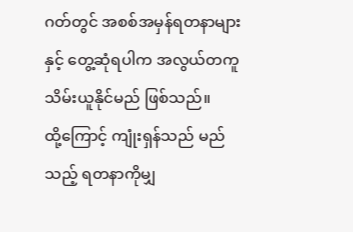ဂတ်တွင် အစစ်အမှန်ရတနာများနှင့် တွေ့ဆုံရပါက အလွယ်တကူ သိမ်းယူနိုင်မည် ဖြစ်သည်။
ထို့ကြောင့် ကျုံးရှန်သည် မည်သည့် ရတနာကိုမျှ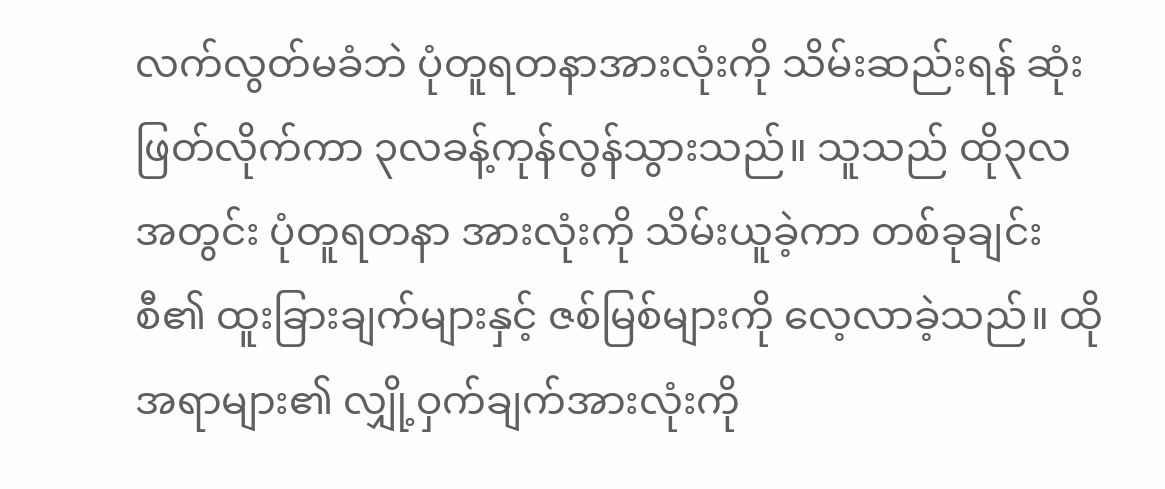လက်လွတ်မခံဘဲ ပုံတူရတနာအားလုံးကို သိမ်းဆည်းရန် ဆုံးဖြတ်လိုက်ကာ ၃လခန့်ကုန်လွန်သွားသည်။ သူသည် ထို၃လအတွင်း ပုံတူရတနာ အားလုံးကို သိမ်းယူခဲ့ကာ တစ်ခုချင်းစီ၏ ထူးခြားချက်များနှင့် ဇစ်မြစ်များကို လေ့လာခဲ့သည်။ ထိုအရာများ၏ လျှို့ဝှက်ချက်အားလုံးကို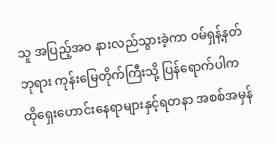သူ အပြည့်အဝ နားလည်သွားခဲ့ကာ ဝမ်ရှန့်နတ်ဘုရား ကုန်းမြေတိုက်ကြီးသို့ ပြန်ရောက်ပါက ထိုရှေးဟောင်းနေရာများနှင့်ရတနာ အစစ်အမှန်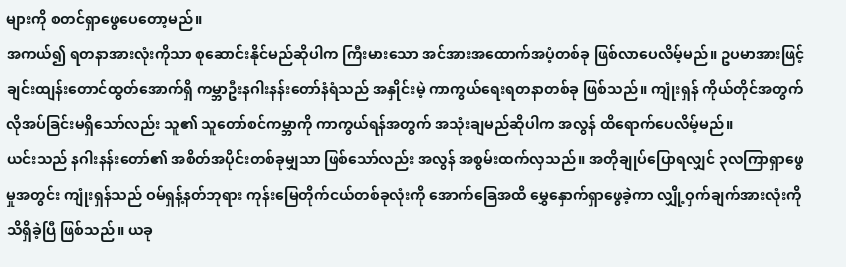များကို စတင်ရှာဖွေပေတော့မည်။
အကယ်၍ ရတနာအားလုံးကိုသာ စုဆောင်းနိုင်မည်ဆိုပါက ကြီးမားသော အင်အားအထောက်အပံ့တစ်ခု ဖြစ်လာပေလိမ့်မည်။ ဥပမာအားဖြင့် ချင်းထျန်းတောင်ထွတ်အောက်ရှိ ကမ္ဘာဦးနဂါးနန်းတော်နံရံသည် အနှိုင်းမဲ့ ကာကွယ်ရေးရတနာတစ်ခု ဖြစ်သည်။ ကျုံးရှန် ကိုယ်တိုင်အတွက် လိုအပ်ခြင်းမရှိသော်လည်း သူ၏ သူတော်စင်ကမ္ဘာကို ကာကွယ်ရန်အတွက် အသုံးချမည်ဆိုပါက အလွန် ထိရောက်ပေလိမ့်မည်။
ယင်းသည် နဂါးနန်းတော်၏ အစိတ်အပိုင်းတစ်ခုမျှသာ ဖြစ်သော်လည်း အလွန် အစွမ်းထက်လှသည်။ အတိုချုပ်ပြောရလျှင် ၃လကြာရှာဖွေမှုအတွင်း ကျုံးရှန်သည် ဝမ်ရှန့်နတ်ဘုရား ကုန်းမြေတိုက်ငယ်တစ်ခုလုံးကို အောက်ခြေအထိ မွှေနှောက်ရှာဖွေခဲ့ကာ လျှို့ဝှက်ချက်အားလုံးကို သိရှိခဲ့ပြီ ဖြစ်သည်။ ယခု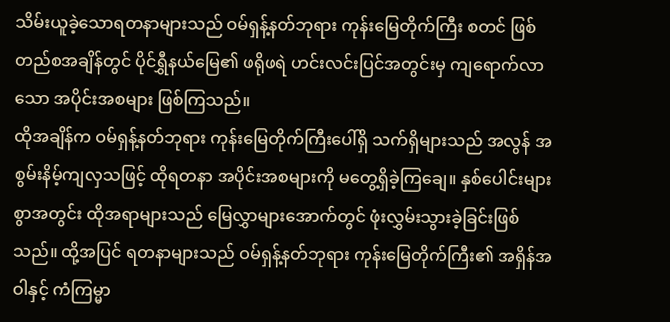သိမ်းယူခဲ့သောရတနာများသည် ဝမ်ရှန့်နတ်ဘုရား ကုန်းမြေတိုက်ကြီး စတင် ဖြစ်တည်စအချိန်တွင် ပိုင်ရွှီနယ်မြေ၏ ဖရိုဖရဲ ဟင်းလင်းပြင်အတွင်းမှ ကျရောက်လာသော အပိုင်းအစများ ဖြစ်ကြသည်။
ထိုအချိန်က ဝမ်ရှန့်နတ်ဘုရား ကုန်းမြေတိုက်ကြီးပေါ်ရှိ သက်ရှိများသည် အလွန် အစွမ်းနိမ့်ကျလှသဖြင့် ထိုရတနာ အပိုင်းအစများကို မတွေ့ရှိခဲ့ကြချေ။ နှစ်ပေါင်းများစွာအတွင်း ထိုအရာများသည် မြေလွှာများအောက်တွင် ဖုံးလွှမ်းသွားခဲ့ခြင်းဖြစ်သည်။ ထို့အပြင် ရတနာများသည် ဝမ်ရှန့်နတ်ဘုရား ကုန်းမြေတိုက်ကြီး၏ အရှိန်အဝါနှင့် ကံကြမ္မာ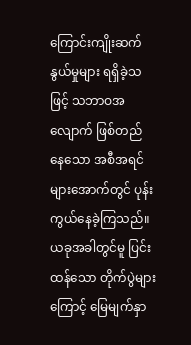ကြောင်းကျိုးဆက်နွယ်မှုများ ရရှိခဲ့သဖြင့် သဘာဝအလျောက် ဖြစ်တည်နေသော အစီအရင်များအောက်တွင် ပုန်းကွယ်နေခဲ့ကြသည်။
ယခုအခါတွင်မူ ပြင်းထန်သော တိုက်ပွဲများကြောင့် မြေမျက်နှာ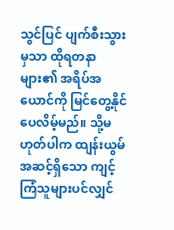သွင်ပြင် ပျက်စီးသွားမှသာ ထိုရတနာများ၏ အရိပ်အယောင်ကို မြင်တွေ့နိုင်ပေလိမ့်မည်။ သို့မဟုတ်ပါက ထျန်းယွမ် အဆင့်ရှိသော ကျင့်ကြံသူများပင်လျှင်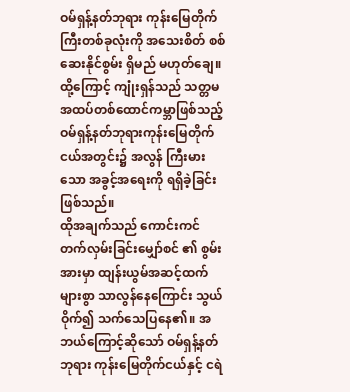ဝမ်ရှန့်နတ်ဘုရား ကုန်းမြေတိုက်ကြီးတစ်ခုလုံးကို အသေးစိတ် စစ်ဆေးနိုင်စွမ်း ရှိမည် မဟုတ်ချေ။ ထို့ကြောင့် ကျုံးရှန်သည် သတ္တမအထပ်တစ်ထောင်ကမ္ဘာဖြစ်သည့် ဝမ်ရှန့်နတ်ဘုရားကုန်းမြေတိုက်ငယ်အတွင်း၌ အလွန် ကြီးမားသော အခွင့်အရေးကို ရရှိခဲ့ခြင်း ဖြစ်သည်။
ထိုအချက်သည် ကောင်းကင်တက်လှမ်းခြင်းမျှော်စင် ၏ စွမ်းအားမှာ ထျန်းယွမ်အဆင့်ထက် များစွာ သာလွန်နေကြောင်း သွယ်ဝိုက်၍ သက်သေပြနေ၏။ အဘယ်ကြောင့်ဆိုသော် ဝမ်ရှန့်နတ်ဘုရား ကုန်းမြေတိုက်ငယ်နှင့် ငရဲ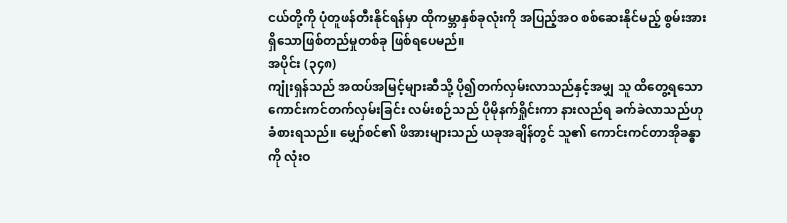ငယ်တို့ကို ပုံတူဖန်တီးနိုင်ရန်မှာ ထိုကမ္ဘာနှစ်ခုလုံးကို အပြည့်အဝ စစ်ဆေးနိုင်မည့် စွမ်းအားရှိသောဖြစ်တည်မှုတစ်ခု ဖြစ်ရပေမည်။
အပိုင်း (၃၄၈)
ကျုံးရှန်သည် အထပ်အမြင့်များဆီသို့ ပို၍တက်လှမ်းလာသည်နှင့်အမျှ သူ ထိတွေ့ရသော ကောင်းကင်တက်လှမ်းခြင်း လမ်းစဉ်သည် ပိုမိုနက်ရှိုင်းကာ နားလည်ရ ခက်ခဲလာသည်ဟု ခံစားရသည်။ မျှော်စင်၏ ဖိအားများသည် ယခုအချိန်တွင် သူ၏ ကောင်းကင်တာအိုခန္ဓာကို လုံးဝ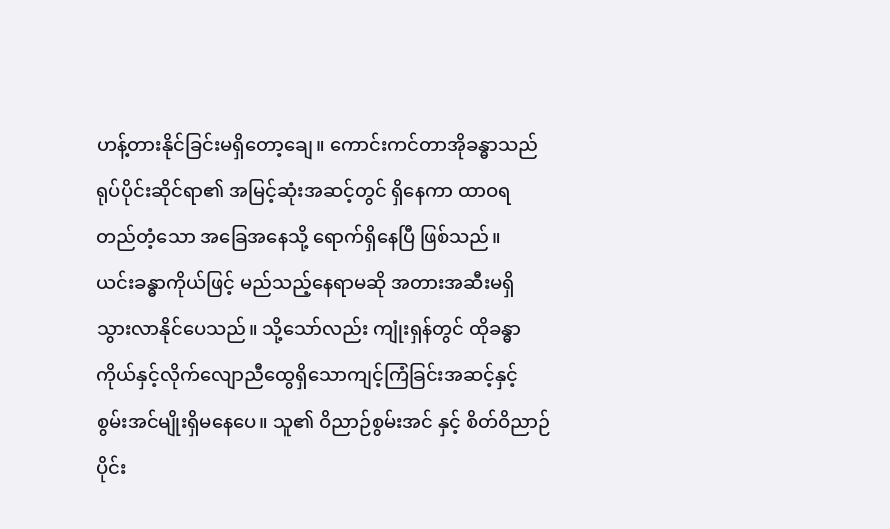ဟန့်တားနိုင်ခြင်းမရှိတော့ချေ။ ကောင်းကင်တာအိုခန္ဓာသည် ရုပ်ပိုင်းဆိုင်ရာ၏ အမြင့်ဆုံးအဆင့်တွင် ရှိနေကာ ထာဝရ တည်တံ့သော အခြေအနေသို့ ရောက်ရှိနေပြီ ဖြစ်သည်။
ယင်းခန္ဓာကိုယ်ဖြင့် မည်သည့်နေရာမဆို အတားအဆီးမရှိ သွားလာနိုင်ပေသည်။ သို့သော်လည်း ကျုံးရှန်တွင် ထိုခန္ဓာကိုယ်နှင့်လိုက်လျောညီထွေရှိသောကျင့်ကြံခြင်းအဆင့်နှင့် စွမ်းအင်မျိုးရှိမနေပေ။ သူ၏ ဝိညာဉ်စွမ်းအင် နှင့် စိတ်ဝိညာဉ်ပိုင်း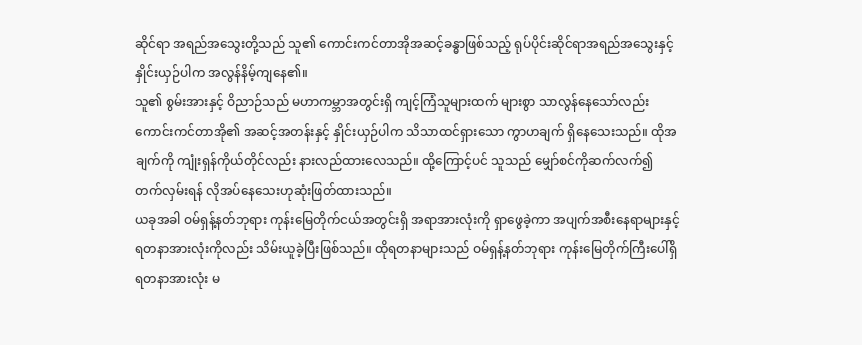ဆိုင်ရာ အရည်အသွေးတို့သည် သူ၏ ကောင်းကင်တာအိုအဆင့်ခန္ဓာဖြစ်သည့် ရုပ်ပိုင်းဆိုင်ရာအရည်အသွေးနှင့်နှိုင်းယှဉ်ပါက အလွန်နိမ့်ကျနေ၏။
သူ၏ စွမ်းအားနှင့် ဝိညာဉ်သည် မဟာကမ္ဘာအတွင်းရှိ ကျင့်ကြံသူများထက် များစွာ သာလွန်နေသော်လည်း ကောင်းကင်တာအို၏ အဆင့်အတန်းနှင့် နှိုင်းယှဉ်ပါက သိသာထင်ရှားသော ကွာဟချက် ရှိနေသေးသည်။ ထိုအချက်ကို ကျုံးရှန်ကိုယ်တိုင်လည်း နားလည်ထားလေသည်။ ထို့ကြောင့်ပင် သူသည် မျှော်စင်ကိုဆက်လက်၍ တက်လှမ်းရန် လိုအပ်နေသေးဟုဆုံးဖြတ်ထားသည်။
ယခုအခါ ဝမ်ရှန့်နတ်ဘုရား ကုန်းမြေတိုက်ငယ်အတွင်းရှိ အရာအားလုံးကို ရှာဖွေခဲ့ကာ အပျက်အစီးနေရာများနှင့် ရတနာအားလုံးကိုလည်း သိမ်းယူခဲ့ပြီးဖြစ်သည်။ ထိုရတနာများသည် ဝမ်ရှန့်နတ်ဘုရား ကုန်းမြေတိုက်ကြီးပေါ်ရှိ ရတနာအားလုံး မ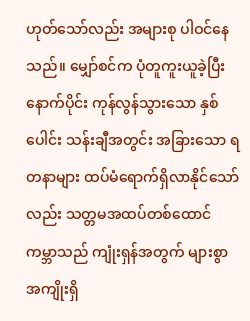ဟုတ်သော်လည်း အများစု ပါဝင်နေသည်။ မျှော်စင်က ပုံတူကူးယူခဲ့ပြီးနောက်ပိုင်း ကုန်လွန်သွားသော နှစ်ပေါင်း သန်းချီအတွင်း အခြားသော ရတနာများ ထပ်မံရောက်ရှိလာနိုင်သော်လည်း သတ္တမအထပ်တစ်ထောင်ကမ္ဘာသည် ကျုံးရှန်အတွက် များစွာ အကျိုးရှိ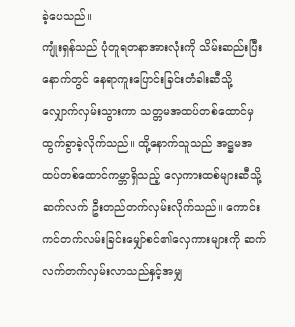ခဲ့ပေသည်။
ကျုံးရှန်သည် ပုံတူရတနာအားလုံးကို သိမ်းဆည်းပြီးနောက်တွင် နေရာကူးပြောင်းခြင်းတံခါးဆီသို့ လျှောက်လှမ်းသွားကာ သတ္တမအထပ်တစ်ထောင်မှ ထွက်ခွာခဲ့လိုက်သည်။ ထို့နောက်သူသည် အဋ္ဌမအထပ်တစ်ထောင်ကမ္ဘာရှိသည့် လှေကားထစ်များဆီသို့ ဆက်လက် ဦးတည်တက်လှမ်းလိုက်သည်။ ကောင်းကင်တက်လမ်းခြင်းမျှော်စင်၏လှေကားများကို ဆက်လက်တက်လှမ်းလာသည်နှင့်အမျှ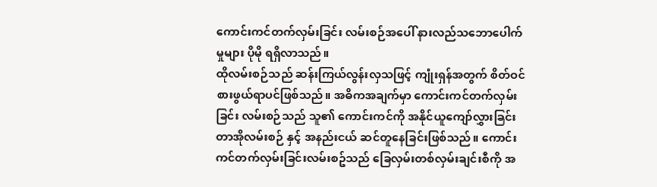ကောင်းကင်တက်လှမ်းခြင်း လမ်းစဉ်အပေါ် နားလည်သဘောပေါက်မှုများ ပိုမို ရရှိလာသည်။
ထိုလမ်းစဉ်သည် ဆန်းကြယ်လွန်းလှသဖြင့် ကျုံးရှန်အတွက် စိတ်ဝင်စားဖွယ်ရာပင်ဖြစ်သည်။ အဓိကအချက်မှာ ကောင်းကင်တက်လှမ်းခြင်း လမ်းစဉ်သည် သူ၏ ကောင်းကင်ကို အနိုင်ယူကျော်လွှားခြင်း တာအိုလမ်းစဉ် နှင့် အနည်းငယ် ဆင်တူနေခြင်းဖြစ်သည်။ ကောင်းကင်တက်လှမ်းခြင်းလမ်းစဥ်သည် ခြေလှမ်းတစ်လှမ်းချင်းစီကို အ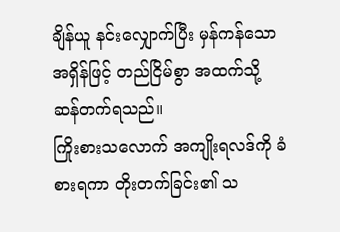ချိန်ယူ နင်းလျှောက်ပြီး မှန်ကန်သောအရှိန်ဖြင့် တည်ငြိမ်စွာ အထက်သို့ ဆန်တက်ရသည်။
ကြိုးစားသလောက် အကျိုးရလဒ်ကို ခံစားရကာ တိုးတက်ခြင်း၏ သ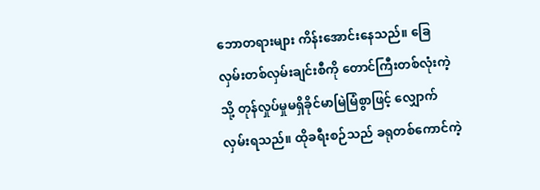ဘောတရားများ ကိန်းအောင်းနေသည်။ ခြေလှမ်းတစ်လှမ်းချင်းစီကို တောင်ကြီးတစ်လုံးကဲ့သို့ တုန်လှုပ်မှုမရှိခိုင်မာမြဲမြံစွာဖြင့် လျှောက်လှမ်းရသည်။ ထိုခရီးစဉ်သည် ခရုတစ်ကောင်ကဲ့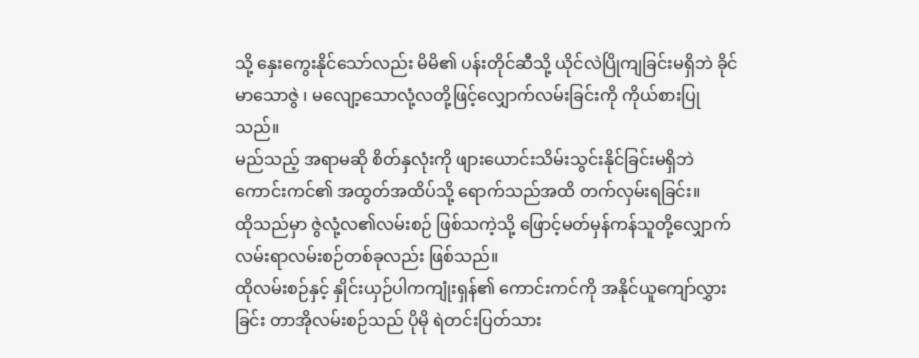သို့ နှေးကွေးနိုင်သော်လည်း မိမိ၏ ပန်းတိုင်ဆီသို့ ယိုင်လဲပြိုကျခြင်းမရှိဘဲ ခိုင်မာသောဇွဲ ၊ မလျော့သောလုံ့လတို့ဖြင့်လျှောက်လမ်းခြင်းကို ကိုယ်စားပြုသည်။
မည်သည့် အရာမဆို စိတ်နှလုံးကို ဖျားယောင်းသိမ်းသွင်းနိုင်ခြင်းမရှိဘဲ ကောင်းကင်၏ အထွတ်အထိပ်သို့ ရောက်သည်အထိ တက်လှမ်းရခြင်း။
ထိုသည်မှာ ဇွဲလုံ့လ၏လမ်းစဉ် ဖြစ်သကဲ့သို့ ဖြောင့်မတ်မှန်ကန်သူတို့လျှောက်လမ်းရာလမ်းစဉ်တစ်ခုလည်း ဖြစ်သည်။
ထိုလမ်းစဉ်နှင့် နှိုင်းယှဉ်ပါကကျုံးရှန်၏ ကောင်းကင်ကို အနိုင်ယူကျော်လွှားခြင်း တာအိုလမ်းစဉ်သည် ပိုမို ရဲတင်းပြတ်သား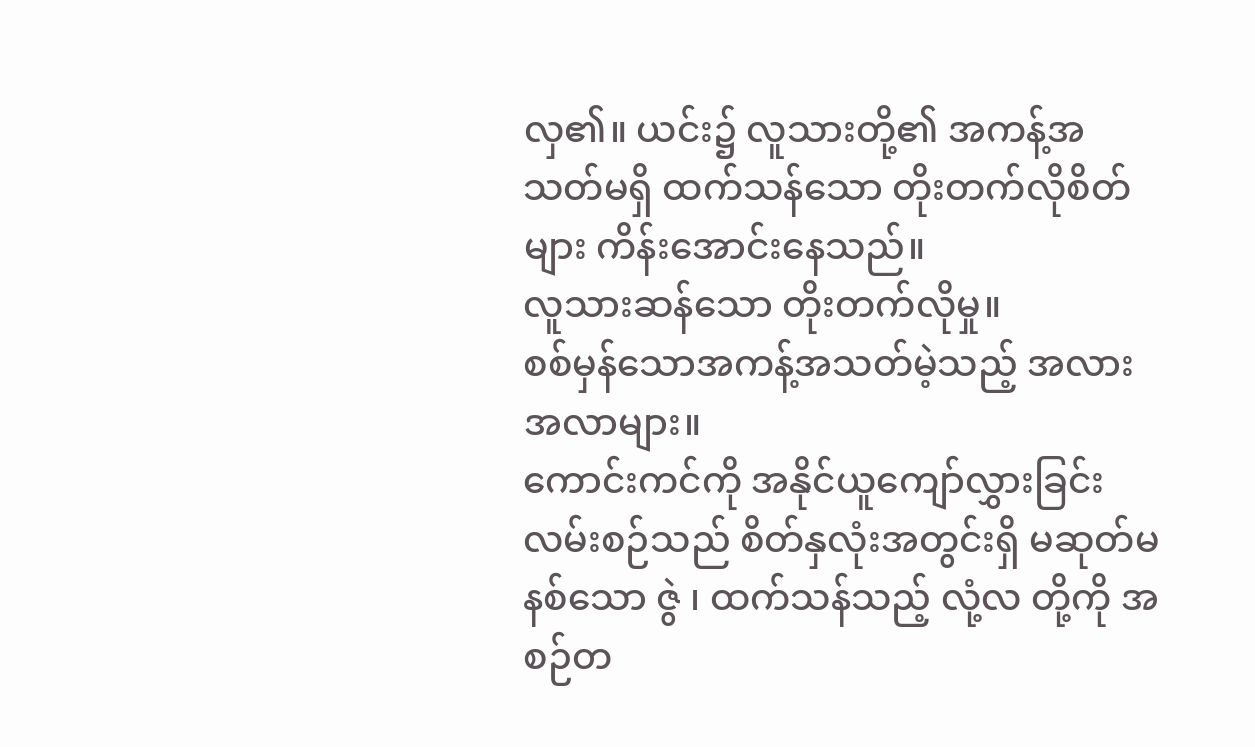လှ၏။ ယင်း၌ လူသားတို့၏ အကန့်အသတ်မရှိ ထက်သန်သော တိုးတက်လိုစိတ်များ ကိန်းအောင်းနေသည်။
လူသားဆန်သော တိုးတက်လိုမှု။
စစ်မှန်သောအကန့်အသတ်မဲ့သည့် အလားအလာများ။
ကောင်းကင်ကို အနိုင်ယူကျော်လွှားခြင်း လမ်းစဉ်သည် စိတ်နှလုံးအတွင်းရှိ မဆုတ်မနစ်သော ဇွဲ ၊ ထက်သန်သည့် လုံ့လ တို့ကို အစဉ်တ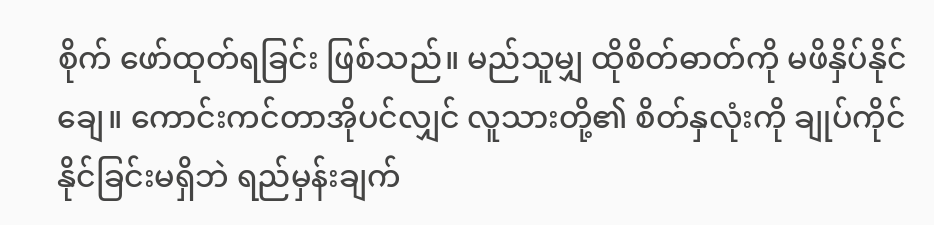စိုက် ဖော်ထုတ်ရခြင်း ဖြစ်သည်။ မည်သူမျှ ထိုစိတ်ဓာတ်ကို မဖိနှိပ်နိုင်ချေ။ ကောင်းကင်တာအိုပင်လျှင် လူသားတို့၏ စိတ်နှလုံးကို ချုပ်ကိုင်နိုင်ခြင်းမရှိဘဲ ရည်မှန်းချက်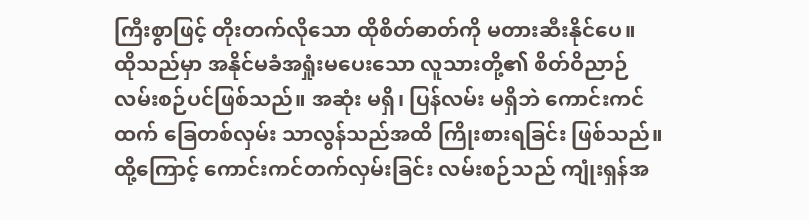ကြီးစွာဖြင့် တိုးတက်လိုသော ထိုစိတ်ဓာတ်ကို မတားဆီးနိုင်ပေ။
ထိုသည်မှာ အနိုင်မခံအရှုံးမပေးသော လူသားတို့၏ စိတ်ဝိညာဉ် လမ်းစဉ်ပင်ဖြစ်သည်။ အဆုံး မရှိ၊ ပြန်လမ်း မရှိဘဲ ကောင်းကင်ထက် ခြေတစ်လှမ်း သာလွန်သည်အထိ ကြိုးစားရခြင်း ဖြစ်သည်။ ထို့ကြောင့် ကောင်းကင်တက်လှမ်းခြင်း လမ်းစဉ်သည် ကျုံးရှန်အ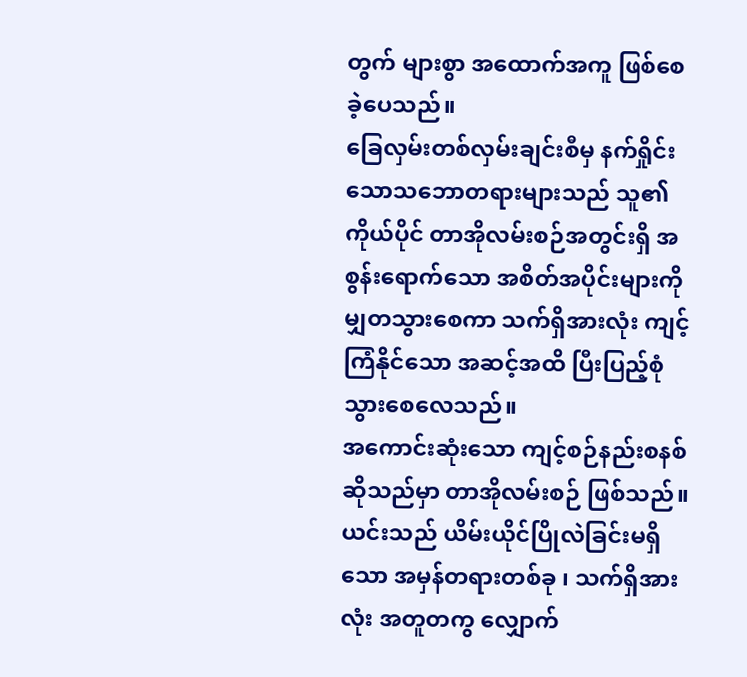တွက် များစွာ အထောက်အကူ ဖြစ်စေခဲ့ပေသည်။
ခြေလှမ်းတစ်လှမ်းချင်းစီမှ နက်ရှိုင်းသောသဘောတရားများသည် သူ၏ ကိုယ်ပိုင် တာအိုလမ်းစဉ်အတွင်းရှိ အစွန်းရောက်သော အစိတ်အပိုင်းများကို မျှတသွားစေကာ သက်ရှိအားလုံး ကျင့်ကြံနိုင်သော အဆင့်အထိ ပြီးပြည့်စုံသွားစေလေသည်။
အကောင်းဆုံးသော ကျင့်စဉ်နည်းစနစ်ဆိုသည်မှာ တာအိုလမ်းစဉ် ဖြစ်သည်။ ယင်းသည် ယိမ်းယိုင်ပြိုလဲခြင်းမရှိသော အမှန်တရားတစ်ခု ၊ သက်ရှိအားလုံး အတူတကွ လျှောက်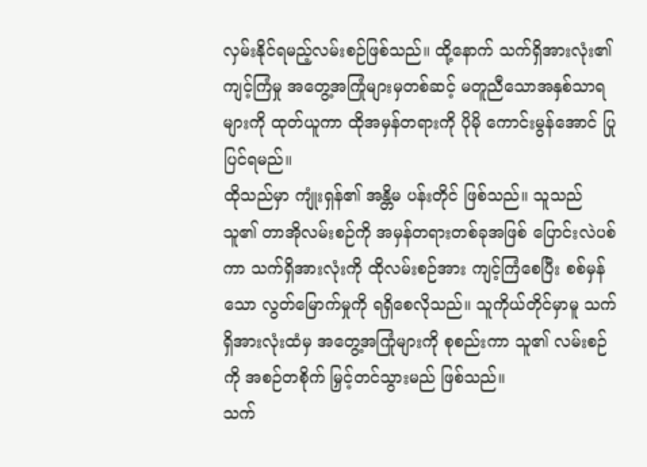လှမ်းနိုင်ရမည့်လမ်းစဉ်ဖြစ်သည်။ ထို့နောက် သက်ရှိအားလုံး၏ ကျင့်ကြံမှု အတွေ့အကြုံများမှတစ်ဆင့် မတူညီသောအနှစ်သာရများကို ထုတ်ယူကာ ထိုအမှန်တရားကို ပိုမို ကောင်းမွန်အောင် ပြုပြင်ရမည်။
ထိုသည်မှာ ကျုံးရှန်၏ အန္တိမ ပန်းတိုင် ဖြစ်သည်။ သူသည် သူ၏ တာအိုလမ်းစဉ်ကို အမှန်တရားတစ်ခုအဖြစ် ပြောင်းလဲပစ်ကာ သက်ရှိအားလုံးကို ထိုလမ်းစဉ်အား ကျင့်ကြံစေပြီး စစ်မှန်သော လွတ်မြောက်မှုကို ရရှိစေလိုသည်။ သူကိုယ်တိုင်မှာမူ သက်ရှိအားလုံးထံမှ အတွေ့အကြုံများကို စုစည်းကာ သူ၏ လမ်းစဉ်ကို အစဉ်တစိုက် မြှင့်တင်သွားမည် ဖြစ်သည်။
သက်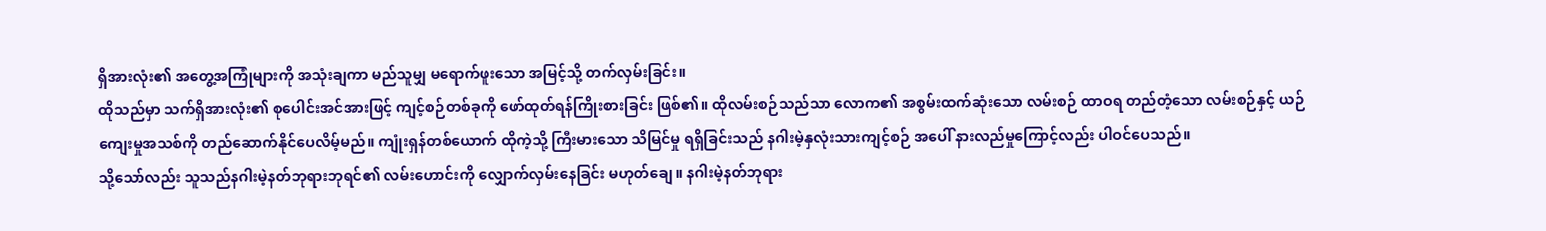ရှိအားလုံး၏ အတွေ့အကြုံများကို အသုံးချကာ မည်သူမျှ မရောက်ဖူးသော အမြင့်သို့ တက်လှမ်းခြင်း။
ထိုသည်မှာ သက်ရှိအားလုံး၏ စုပေါင်းအင်အားဖြင့် ကျင့်စဉ်တစ်ခုကို ဖော်ထုတ်ရန်ကြိုးစားခြင်း ဖြစ်၏။ ထိုလမ်းစဉ်သည်သာ လောက၏ အစွမ်းထက်ဆုံးသော လမ်းစဉ် ထာဝရ တည်တံ့သော လမ်းစဉ်နှင့် ယဉ်ကျေးမှုအသစ်ကို တည်ဆောက်နိုင်ပေလိမ့်မည်။ ကျုံးရှန်တစ်ယောက် ထိုကဲ့သို့ ကြီးမားသော သိမြင်မှု ရရှိခြင်းသည် နဂါးမဲ့နှလုံးသားကျင့်စဉ် အပေါ် နားလည်မှုကြောင့်လည်း ပါဝင်ပေသည်။
သို့သော်လည်း သူသည်နဂါးမဲ့နတ်ဘုရားဘုရင်၏ လမ်းဟောင်းကို လျှောက်လှမ်းနေခြင်း မဟုတ်ချေ။ နဂါးမဲ့နတ်ဘုရား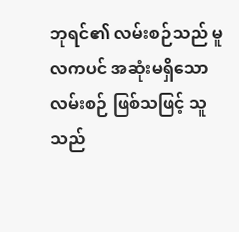ဘုရင်၏ လမ်းစဉ်သည် မူလကပင် အဆုံးမရှိသော လမ်းစဉ် ဖြစ်သဖြင့် သူသည်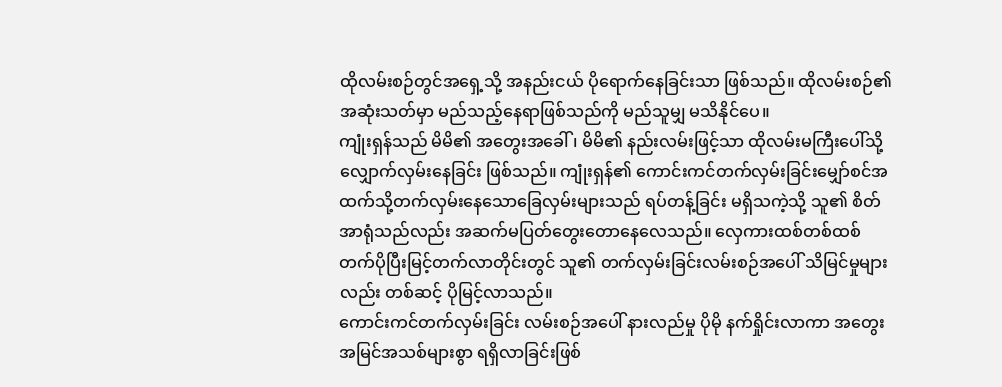ထိုလမ်းစဉ်တွင်အရှေ့သို့ အနည်းငယ် ပိုရောက်နေခြင်းသာ ဖြစ်သည်။ ထိုလမ်းစဉ်၏ အဆုံးသတ်မှာ မည်သည့်နေရာဖြစ်သည်ကို မည်သူမျှ မသိနိုင်ပေ။
ကျုံးရှန်သည် မိမိ၏ အတွေးအခေါ် ၊ မိမိ၏ နည်းလမ်းဖြင့်သာ ထိုလမ်းမကြီးပေါ်သို့ လျှောက်လှမ်းနေခြင်း ဖြစ်သည်။ ကျုံးရှန်၏ ကောင်းကင်တက်လှမ်းခြင်းမျှော်စင်အထက်သို့တက်လှမ်းနေသောခြေလှမ်းများသည် ရပ်တန့်ခြင်း မရှိသကဲ့သို့ သူ၏ စိတ်အာရုံသည်လည်း အဆက်မပြတ်တွေးတောနေလေသည်။ လှေကားထစ်တစ်ထစ် တက်ပိုပြီးမြင့်တက်လာတိုင်းတွင် သူ၏ တက်လှမ်းခြင်းလမ်းစဉ်အပေါ် သိမြင်မှုများလည်း တစ်ဆင့် ပိုမြင့်လာသည်။
ကောင်းကင်တက်လှမ်းခြင်း လမ်းစဉ်အပေါ် နားလည်မှု ပိုမို နက်ရှိုင်းလာကာ အတွေးအမြင်အသစ်များစွာ ရရှိလာခြင်းဖြစ်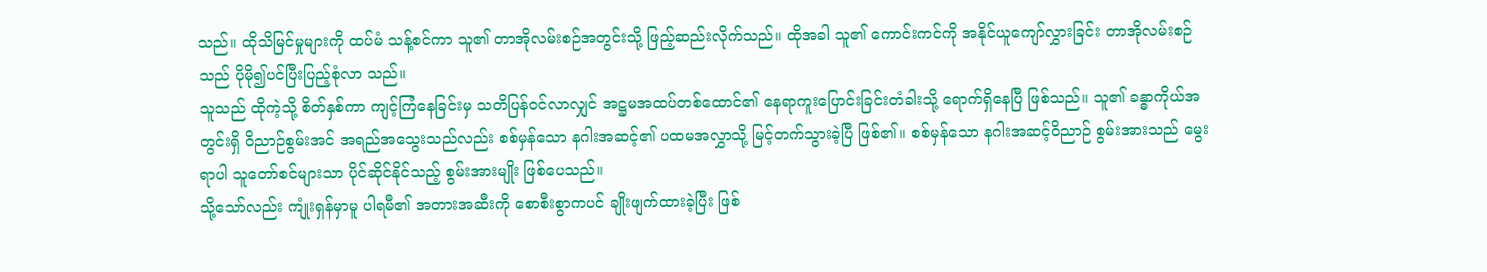သည်။ ထိုသိမြင်မှုများကို ထပ်မံ သန့်စင်ကာ သူ၏ တာအိုလမ်းစဉ်အတွင်းသို့ ဖြည့်ဆည်းလိုက်သည်။ ထိုအခါ သူ၏ ကောင်းကင်ကို အနိုင်ယူကျော်လွှားခြင်း တာအိုလမ်းစဉ်သည် ပိုမို၍ပင်ပြီးပြည့်စုံလာ သည်။
သူသည် ထိုကဲ့သို့ စိတ်နှစ်ကာ ကျင့်ကြံနေခြင်းမှ သတိပြန်ဝင်လာလျှင် အဋ္ဌမအထပ်တစ်ထောင်၏ နေရာကူးပြောင်းခြင်းတံခါးသို့ ရောက်ရှိနေပြီ ဖြစ်သည်။ သူ၏ ခန္ဓာကိုယ်အတွင်းရှိ ဝိညာဉ်စွမ်းအင် အရည်အသွေးသည်လည်း စစ်မှန်သော နဂါးအဆင့်၏ ပထမအလွှာသို့ မြင့်တက်သွားခဲ့ပြီ ဖြစ်၏။ စစ်မှန်သော နဂါးအဆင့်ဝိညာဉ် စွမ်းအားသည် မွေးရာပါ သူတော်စင်များသာ ပိုင်ဆိုင်နိုင်သည့် စွမ်းအားမျိုး ဖြစ်ပေသည်။
သို့သော်လည်း ကျုံးရှန်မှာမူ ပါရမီ၏ အတားအဆီးကို စောစီးစွာကပင် ချိုးဖျက်ထားခဲ့ပြီး ဖြစ်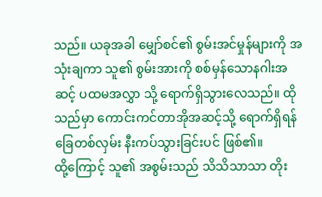သည်။ ယခုအခါ မျှော်စင်၏ စွမ်းအင်မှုန်များကို အသုံးချကာ သူ၏ စွမ်းအားကို စစ်မှန်သောနဂါးအဆင့် ပထမအလွှာ သို့ ရောက်ရှိသွားလေသည်။ ထိုသည်မှာ ကောင်းကင်တာအိုအဆင့်သို့ ရောက်ရှိရန် ခြေတစ်လှမ်း နီးကပ်သွားခြင်းပင် ဖြစ်၏။
ထို့ကြောင့် သူ၏ အစွမ်းသည် သိသိသာသာ တိုး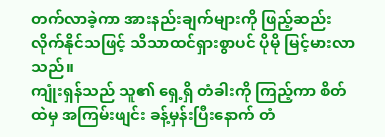တက်လာခဲ့ကာ အားနည်းချက်များကို ဖြည့်ဆည်းလိုက်နိုင်သဖြင့် သိသာထင်ရှားစွာပင် ပိုမို မြင့်မားလာသည်။
ကျုံးရှန်သည် သူ၏ ရှေ့ရှိ တံခါးကို ကြည့်ကာ စိတ်ထဲမှ အကြမ်းဖျင်း ခန့်မှန်းပြီးနောက် တံ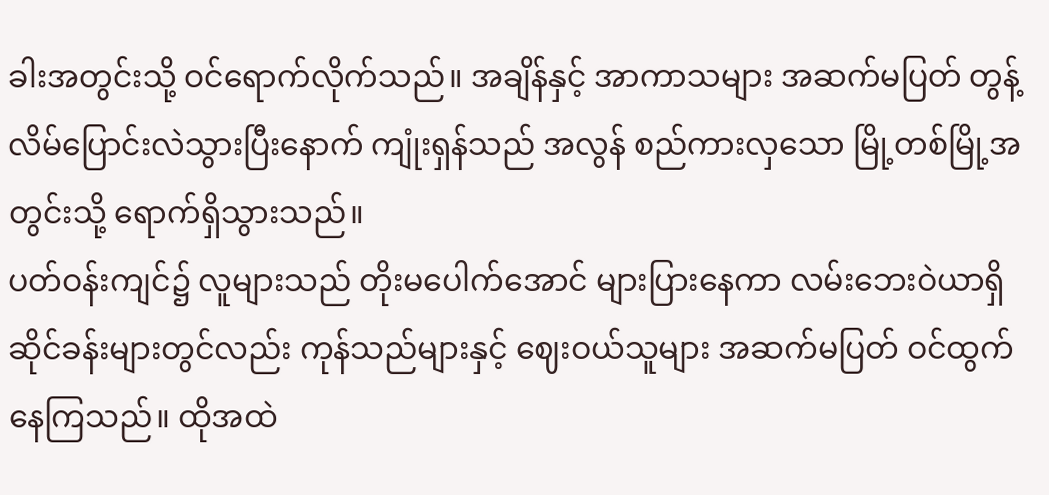ခါးအတွင်းသို့ ဝင်ရောက်လိုက်သည်။ အချိန်နှင့် အာကာသများ အဆက်မပြတ် တွန့်လိမ်ပြောင်းလဲသွားပြီးနောက် ကျုံးရှန်သည် အလွန် စည်ကားလှသော မြို့တစ်မြို့အတွင်းသို့ ရောက်ရှိသွားသည်။
ပတ်ဝန်းကျင်၌ လူများသည် တိုးမပေါက်အောင် များပြားနေကာ လမ်းဘေးဝဲယာရှိ ဆိုင်ခန်းများတွင်လည်း ကုန်သည်များနှင့် ဈေးဝယ်သူများ အဆက်မပြတ် ဝင်ထွက်နေကြသည်။ ထိုအထဲ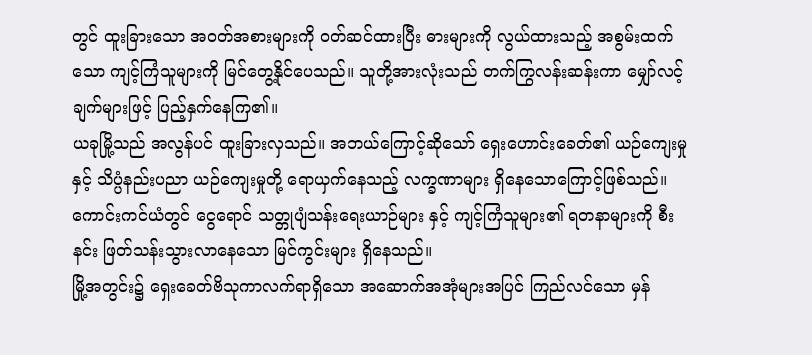တွင် ထူးခြားသော အဝတ်အစားများကို ဝတ်ဆင်ထားပြီး ဓားများကို လွယ်ထားသည့် အစွမ်းထက်သော ကျင့်ကြံသူများကို မြင်တွေ့နိုင်ပေသည်။ သူတို့အားလုံးသည် တက်ကြွလန်းဆန်းကာ မျှော်လင့်ချက်များဖြင့် ပြည့်နှက်နေကြ၏။
ယခုမြို့သည် အလွန်ပင် ထူးခြားလှသည်။ အဘယ်ကြောင့်ဆိုသော် ရှေးဟောင်းခေတ်၏ ယဉ်ကျေးမှုနှင့် သိပ္ပံနည်းပညာ ယဉ်ကျေးမှုတို့ ရောယှက်နေသည့် လက္ခဏာများ ရှိနေသောကြောင့်ဖြစ်သည်။ ကောင်းကင်ယံတွင် ငွေရောင် သတ္တုပျံသန်းရေးယာဉ်များ နှင့် ကျင့်ကြံသူများ၏ ရတနာများကို စီးနင်း ဖြတ်သန်းသွားလာနေသော မြင်ကွင်းများ ရှိနေသည်။
မြို့အတွင်း၌ ရှေးခေတ်ဗိသုကာလက်ရာရှိသော အဆောက်အအုံများအပြင် ကြည်လင်သော မှန်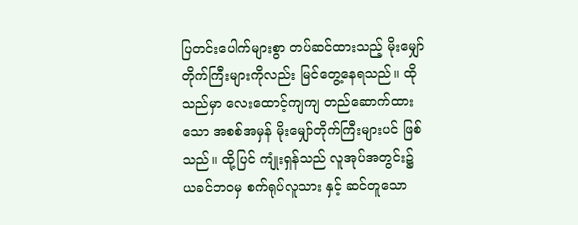ပြတင်းပေါက်များစွာ တပ်ဆင်ထားသည့် မိုးမျှော်တိုက်ကြီးများကိုလည်း မြင်တွေ့နေရသည်။ ထိုသည်မှာ လေးထောင့်ကျကျ တည်ဆောက်ထားသော အစစ်အမှန် မိုးမျှော်တိုက်ကြီးများပင် ဖြစ်သည်။ ထို့ပြင် ကျုံးရှန်သည် လူအုပ်အတွင်း၌ ယခင်ဘဝမှ စက်ရုပ်လူသား နှင့် ဆင်တူသော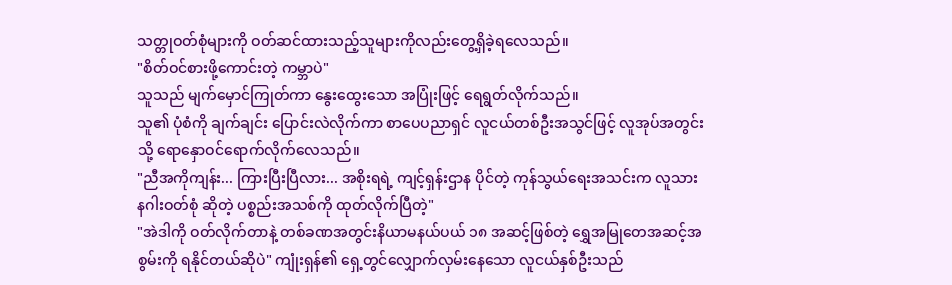သတ္တုဝတ်စုံများကို ဝတ်ဆင်ထားသည့်သူများကိုလည်းတွေ့ရှိခဲ့ရလေသည်။
"စိတ်ဝင်စားဖို့ကောင်းတဲ့ ကမ္ဘာပဲ"
သူသည် မျက်မှောင်ကြုတ်ကာ နွေးထွေးသော အပြုံးဖြင့် ရေရွတ်လိုက်သည်။
သူ၏ ပုံစံကို ချက်ချင်း ပြောင်းလဲလိုက်ကာ စာပေပညာရှင် လူငယ်တစ်ဦးအသွင်ဖြင့် လူအုပ်အတွင်းသို့ ရောနှောဝင်ရောက်လိုက်လေသည်။
"ညီအကိုကျန်း... ကြားပြီးပြီလား... အစိုးရရဲ့ ကျင့်ရှန်းဌာန ပိုင်တဲ့ ကုန်သွယ်ရေးအသင်းက လူသားနဂါးဝတ်စုံ ဆိုတဲ့ ပစ္စည်းအသစ်ကို ထုတ်လိုက်ပြီတဲ့"
"အဲဒါကို ဝတ်လိုက်တာနဲ့ တစ်ခဏအတွင်းနိယာမနယ်ပယ် ၁၈ အဆင့်ဖြစ်တဲ့ ရွှေအမြုတေအဆင့်အစွမ်းကို ရနိုင်တယ်ဆိုပဲ" ကျုံးရှန်၏ ရှေ့တွင်လျှောက်လှမ်းနေသော လူငယ်နှစ်ဦးသည်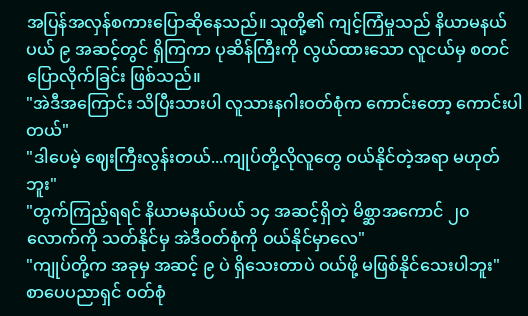အပြန်အလှန်စကားပြောဆိုနေသည်။ သူတို့၏ ကျင့်ကြံမှုသည် နိယာမနယ်ပယ် ၉ အဆင့်တွင် ရှိကြကာ ပုဆိန်ကြီးကို လွယ်ထားသော လူငယ်မှ စတင် ပြောလိုက်ခြင်း ဖြစ်သည်။
"အဲဒီအကြောင်း သိပြီးသားပါ လူသားနဂါးဝတ်စုံက ကောင်းတော့ ကောင်းပါတယ်"
"ဒါပေမဲ့ ဈေးကြီးလွန်းတယ်...ကျုပ်တို့လိုလူတွေ ဝယ်နိုင်တဲ့အရာ မဟုတ်ဘူး"
"တွက်ကြည့်ရရင် နိယာမနယ်ပယ် ၁၄ အဆင့်ရှိတဲ့ မိစ္ဆာအကောင် ၂၀ လောက်ကို သတ်နိုင်မှ အဲဒီဝတ်စုံကို ဝယ်နိုင်မှာလေ"
"ကျုပ်တို့က အခုမှ အဆင့် ၉ ပဲ ရှိသေးတာပဲ ဝယ်ဖို့ မဖြစ်နိုင်သေးပါဘူး"
စာပေပညာရှင် ဝတ်စုံ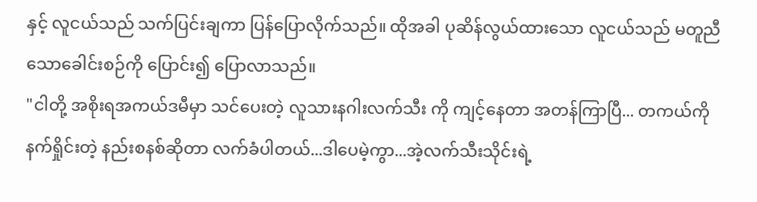နှင့် လူငယ်သည် သက်ပြင်းချကာ ပြန်ပြောလိုက်သည်။ ထိုအခါ ပုဆိန်လွယ်ထားသော လူငယ်သည် မတူညီသောခေါင်းစဉ်ကို ပြောင်း၍ ပြောလာသည်။
"ငါတို့ အစိုးရအကယ်ဒမီမှာ သင်ပေးတဲ့ လူသားနဂါးလက်သီး ကို ကျင့်နေတာ အတန်ကြာပြီ... တကယ်ကို နက်ရှိုင်းတဲ့ နည်းစနစ်ဆိုတာ လက်ခံပါတယ်...ဒါပေမဲ့ကွာ...အဲ့လက်သီးသိုင်းရဲ့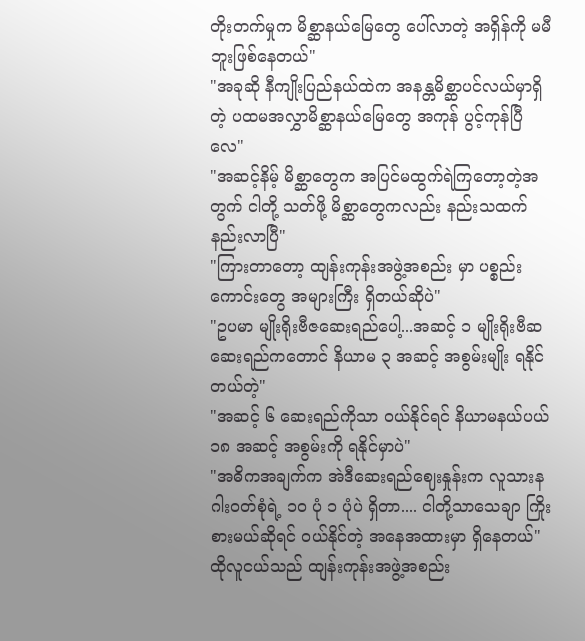တိုးတက်မှုက မိစ္ဆာနယ်မြေတွေ ပေါ်လာတဲ့ အရှိန်ကို မမီဘူးဖြစ်နေတယ်"
"အခုဆို နီကျိုးပြည်နယ်ထဲက အနန္တမိစ္ဆာပင်လယ်မှာရှိတဲ့ ပထမအလွှာမိစ္ဆာနယ်မြေတွေ အကုန် ပွင့်ကုန်ပြီလေ"
"အဆင့်နိမ့် မိစ္ဆာတွေက အပြင်မထွက်ရဲကြတော့တဲ့အတွက် ငါတို့ သတ်ဖို့ မိစ္ဆာတွေကလည်း နည်းသထက် နည်းလာပြီ"
"ကြားတာတော့ ထျန်းကုန်းအဖွဲ့အစည်း မှာ ပစ္စည်းကောင်းတွေ အများကြီး ရှိတယ်ဆိုပဲ"
"ဥပမာ မျိုးရိုးဗီဇဆေးရည်ပေါ့...အဆင့် ၁ မျိုးရိုးဗီဆဆေးရည်ကတောင် နိယာမ ၃ အဆင့် အစွမ်းမျိုး ရနိုင်တယ်တဲ့"
"အဆင့် ၆ ဆေးရည်ကိုသာ ဝယ်နိုင်ရင် နိယာမနယ်ပယ် ၁၈ အဆင့် အစွမ်းကို ရနိုင်မှာပဲ"
"အဓိကအချက်က အဲဒီဆေးရည်ဈေးနှုန်းက လူသားနဂါးဝတ်စုံရဲ့ ၁၀ ပုံ ၁ ပုံပဲ ရှိတာ.... ငါတို့သာသေချာ ကြိုးစားမယ်ဆိုရင် ဝယ်နိုင်တဲ့ အနေအထားမှာ ရှိနေတယ်"
ထိုလူငယ်သည် ထျန်းကုန်းအဖွဲ့အစည်း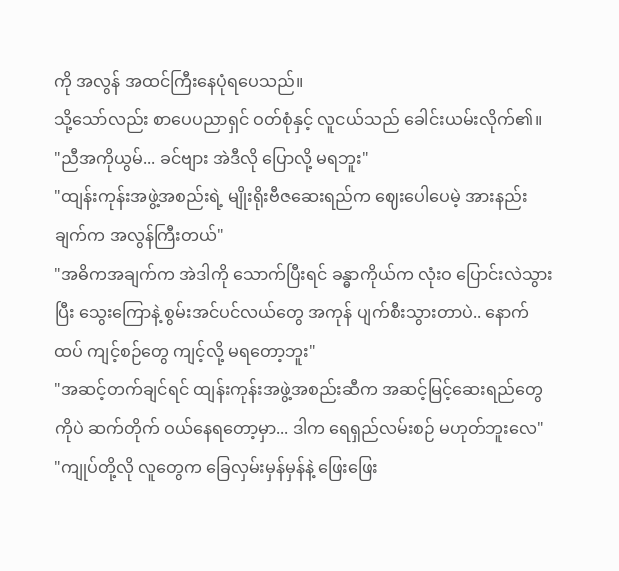ကို အလွန် အထင်ကြီးနေပုံရပေသည်။
သို့သော်လည်း စာပေပညာရှင် ဝတ်စုံနှင့် လူငယ်သည် ခေါင်းယမ်းလိုက်၏။
"ညီအကိုယွမ်... ခင်ဗျား အဲဒီလို ပြောလို့ မရဘူး"
"ထျန်းကုန်းအဖွဲ့အစည်းရဲ့ မျိုးရိုးဗီဇဆေးရည်က ဈေးပေါပေမဲ့ အားနည်းချက်က အလွန်ကြီးတယ်"
"အဓိကအချက်က အဲဒါကို သောက်ပြီးရင် ခန္ဓာကိုယ်က လုံးဝ ပြောင်းလဲသွားပြီး သွေးကြောနဲ့ စွမ်းအင်ပင်လယ်တွေ အကုန် ပျက်စီးသွားတာပဲ.. နောက်ထပ် ကျင့်စဉ်တွေ ကျင့်လို့ မရတော့ဘူး"
"အဆင့်တက်ချင်ရင် ထျန်းကုန်းအဖွဲ့အစည်းဆီက အဆင့်မြင့်ဆေးရည်တွေကိုပဲ ဆက်တိုက် ဝယ်နေရတော့မှာ... ဒါက ရေရှည်လမ်းစဉ် မဟုတ်ဘူးလေ"
"ကျုပ်တို့လို လူတွေက ခြေလှမ်းမှန်မှန်နဲ့ ဖြေးဖြေး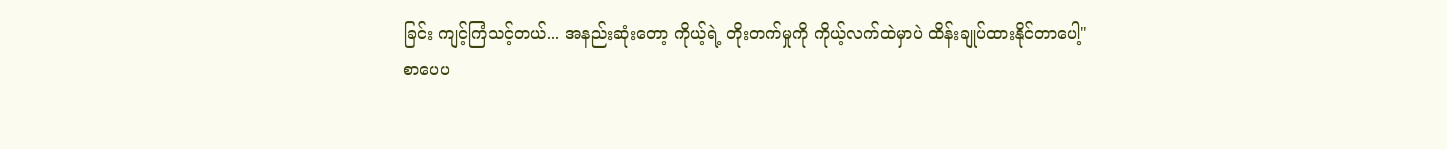ခြင်း ကျင့်ကြံသင့်တယ်... အနည်းဆုံးတော့ ကိုယ့်ရဲ့ တိုးတက်မှုကို ကိုယ့်လက်ထဲမှာပဲ ထိန်းချုပ်ထားနိုင်တာပေါ့"
စာပေပ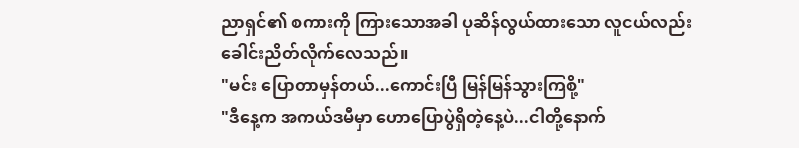ညာရှင်၏ စကားကို ကြားသောအခါ ပုဆိန်လွယ်ထားသော လူငယ်လည်း ခေါင်းညိတ်လိုက်လေသည်။
"မင်း ပြောတာမှန်တယ်...ကောင်းပြီ မြန်မြန်သွားကြစို့"
"ဒီနေ့က အကယ်ဒမီမှာ ဟောပြောပွဲရှိတဲ့နေ့ပဲ...ငါတို့နောက်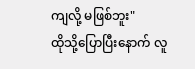ကျလို့ မဖြစ်ဘူး"
ထိုသို့ပြောပြီးနောက် လူ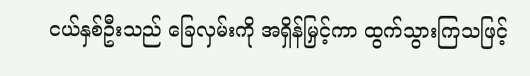ငယ်နှစ်ဦးသည် ခြေလှမ်းကို အရှိန်မြှင့်ကာ ထွက်သွားကြသဖြင့်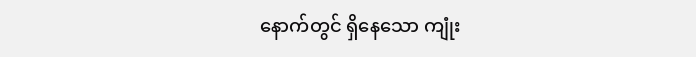နောက်တွင် ရှိနေသော ကျုံး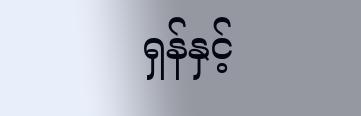ရှန်နှင့်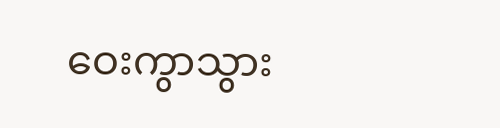ဝေးကွာသွား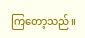ကြတော့သည်။